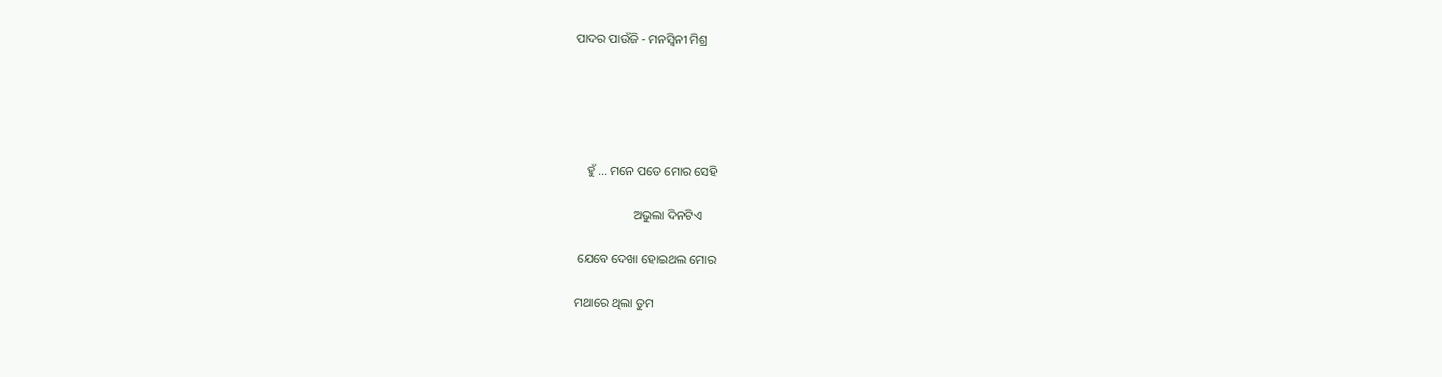ପାଦର ପାଉଁଜି - ମନସ୍ଵିନୀ ମିଶ୍ର





    ହୁଁ ... ମନେ ପଡେ ମୋର ସେହି

                   ଅଭୁଲା ଦିନଟିଏ

 ଯେବେ ଦେଖା ହୋଇଥଲ ମୋର

ମଥାରେ ଥିଲା ତୁମ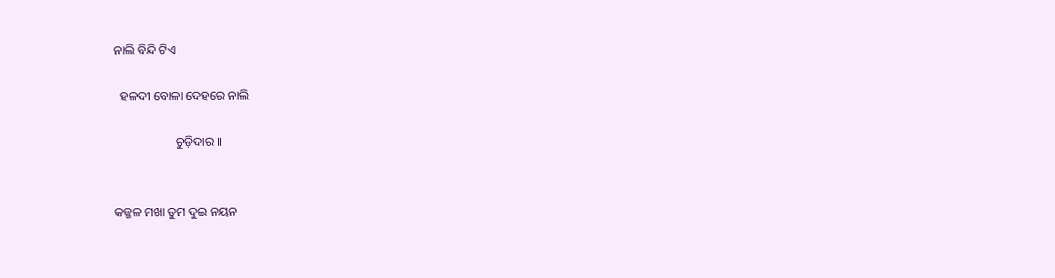ନାଲି ବିନ୍ଦି ଟିଏ

  ହଳଦୀ ବୋଳା ଦେହରେ ନାଲି

                    ଚୁଡ଼ିଦାର ।।


କଜ୍ଜଳ ମଖା ତୁମ ଦୁଇ ନୟନ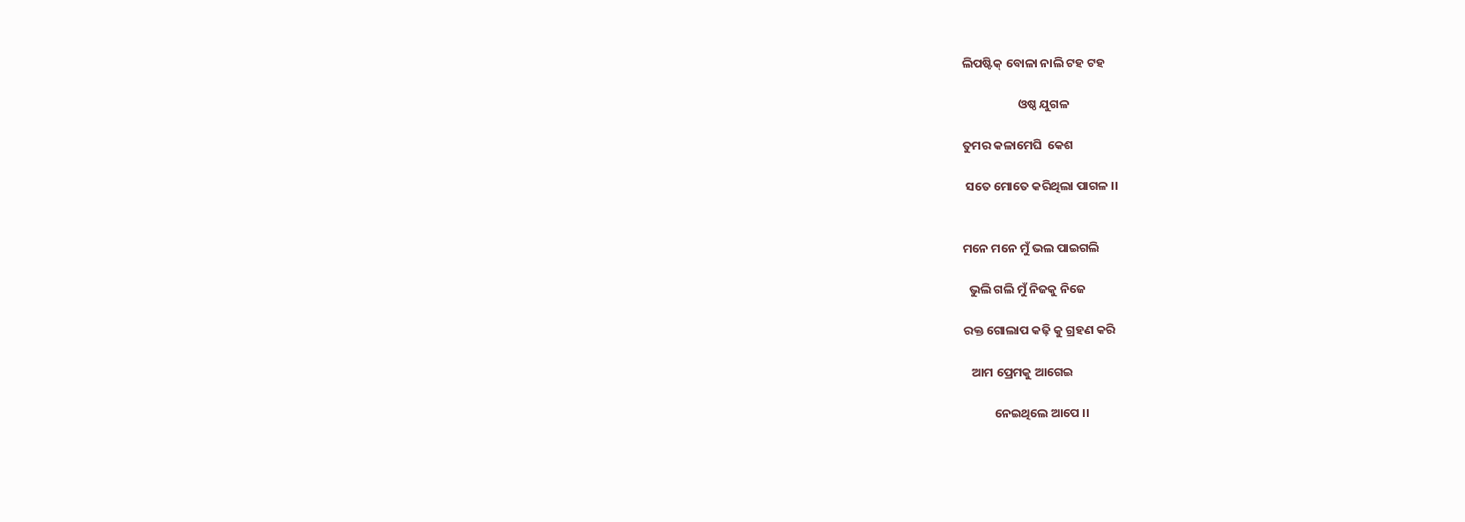ଲିପଷ୍ଟିକ୍ ବୋଳା ନାଲି ଟହ ଟହ

                    ଓଷ୍ଠ ଯୁଗଳ

ତୁମର କଳାମେଘି  କେଶ

 ସତେ ମୋତେ କରିଥିଲା ପାଗଳ ।।


ମନେ ମନେ ମୁଁ ଭଲ ପାଇଗଲି

  ଭୁଲି ଗଲି ମୁଁ ନିଜକୁ ନିଜେ

ରକ୍ତ ଗୋଲାପ କଢ଼ି କୁ ଗ୍ରହଣ କରି

   ଆମ ପ୍ରେମକୁ ଆଗେଇ

           ନେଇଥିଲେ ଆପେ ।।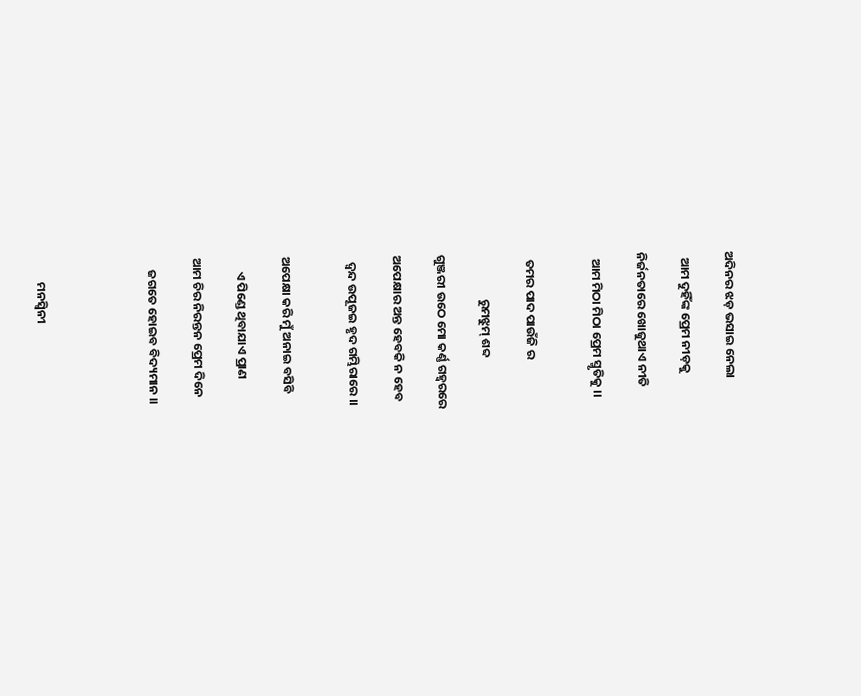ଅଦିନର ଝଡ଼ ଭସାଇ ନେଲା

  ଆମ ଦୁହିଁଙ୍କ ପ୍ରେମ ନୀଡ଼କୁ

ନିର୍ଜନତାରେ ଖୋଜୁଥାଏ ନୀତି

  ଆମ ମିଠା ମିଠା ପ୍ରେମ ସ୍ମୃତିକୁ ।।


  ତମର ପାଦ ପାଉଁଜି ର

                ରୁମଝୁମ୍ ଶବ୍ଦ

ଗୁଞ୍ଜରୀ ଉଠେ ମୋ କର୍ଣ୍ଣ ଗହ୍ୱରରେ

ଅପେକ୍ଷାର ଅନ୍ତ ହେବକି ନ ହେବ

  ଦ୍ଵନ୍ଦ ଉପୂଜଇ ହୃଦ ଗମ୍ଭିରାରେ ।।


ଅପେକ୍ଷା କରି ମୁଁ ଅନାଇ ବସିବି

     ଏ ପିଣ୍ଡେ ଥିବାଯାଏ ପ୍ରାଣ

ଆମ ଚିର ନିରନ୍ତନ ପ୍ରେମ ଦିନେ

    ଜଗତେ ହୋଇବ ବିଦ୍ୟମାନ ।।




        ମନସ୍ଵିନୀ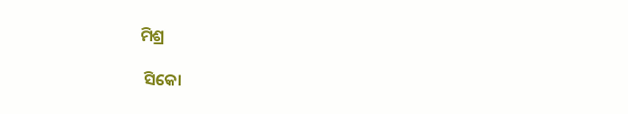ମିଶ୍ର

 ସିକୋ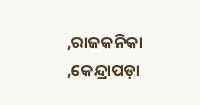,ରାଜକନିକା ,କେନ୍ଦ୍ରାପଡ଼ା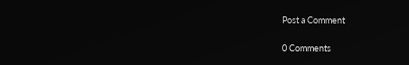Post a Comment

0 Comments